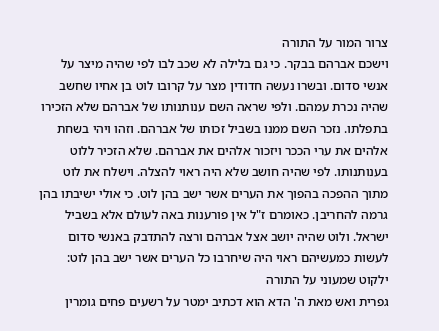צרור המור על התורה
וישכם אברהם בבקר. כי גם בלילה לא שכב לבו לפי שהיה מיצר על אנשי סדום. ובשרו נעשה חדודין מצר על קרובו לוט בן אחיו שחשב שהיה נכרת עמהם. ולפי שראה השם ענותנותו של אברהם שלא הזכירו בתפלתו. נזכר השם ממנו בשביל זכותו של אברהם. וזהו ויהי בשחת אלהים את ערי הככר ויזכור אלהים את אברהם. שלא הזכיר ללוט בענותנותו. לפי שהיה חושב שלא היה ראוי להצלה. וישלח את לוט מתוך ההפכה בהפוך את הערים אשר ישב בהן לוט. כי אולי ישיבתו בהן גרמה להחריבן. כאומרם ז"ל אין פורענות באה לעולם אלא בשביל ישראל. ולוט שהיה יושב אצל אברהם ורצה להתדבק באנשי סדום לעשות כמעשיהם ראוי היה שיחרבו כל הערים אשר ישב בהן לוט:
ילקוט שמעוני על התורה
גפרית ואש מאת ה' הדא הוא דכתיב ימטר על רשעים פחים גומרין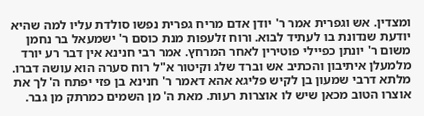ומצדין. אש וגפרית אמר ר' יודן אדם מריח גפרית נפשו סולדת עליו למה שהיא יודעת שנדונת בו לעתיד לבוא. ורוח זלעפות מנת כוסם ר' ישמעאל בר נחמן משום ר' יונתן כפיילי פוטירין לאחר המרחץ. אמר רבי חנינא אין דבר רע יורד מלמעלן איתיבון והכתיב אש וברד שלג וקיטור א"ל רוח סערה הוא עושה דברו. מלתא דרבי שמעון בן לקיש פליגא אהא דאמר ר' חנינא בן פזי יפתח ה' לך את אוצרו הטוב מכאן שיש לו אוצרות רעות. מאת ה' מן השמים כמרתק מן גבר.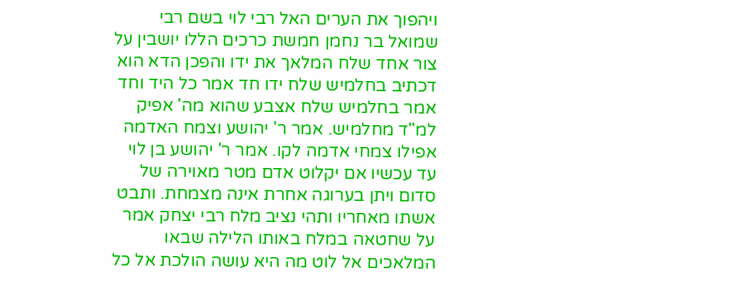ויהפוך את הערים האל רבי לוי בשם רבי שמואל בר נחמן חמשת כרכים הללו יושבין על צור אחד שלח המלאך את ידו והפכן הדא הוא דכתיב בחלמיש שלח ידו חד אמר כל היד וחד אמר בחלמיש שלח אצבע שהוא מה' אפיק למ"ד מחלמיש. אמר ר' יהושע וצמח האדמה אפילו צמחי אדמה לקו. אמר ר' יהושע בן לוי עד עכשיו אם יקלוט אדם מטר מאוירה של סדום ויתן בערוגה אחרת אינה מצמחת. ותבט אשתו מאחריו ותהי נציב מלח רבי יצחק אמר על שחטאה במלח באותו הלילה שבאו המלאכים אל לוט מה היא עושה הולכת אל כל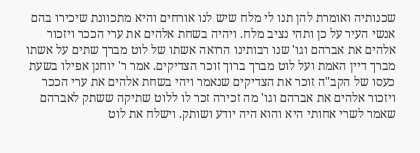שכנותיה ואומרת להן תנו לי מלח שיש לנו אורחים והיא מתכוונת שיכירו בהם אנשי העיר על כן ותהי נציב מלח. ויהיה בשחת אלהים את ערי הככר ויזכור אלהים את אברהם וגו' שנו רבותינו הרואה אשתו של לוט מברך שתים על אשתו מברך דיין האמת ועל לוט מברך ברוך זוכר הצדיקים. אמר ר' יוחנן אפילו בשעת כעסו של הקב"ה זוכר את הצדיקים שנאמר ויהי בשחת אלהים את ערי הככר ויזכור אלהים את אברהם וגו' מה זכירה זכר לו ללוט שתיקה ששתק לאברהם שאמר לשרי אחותי היא והוא היה יודע ושותק. וישלח את לוט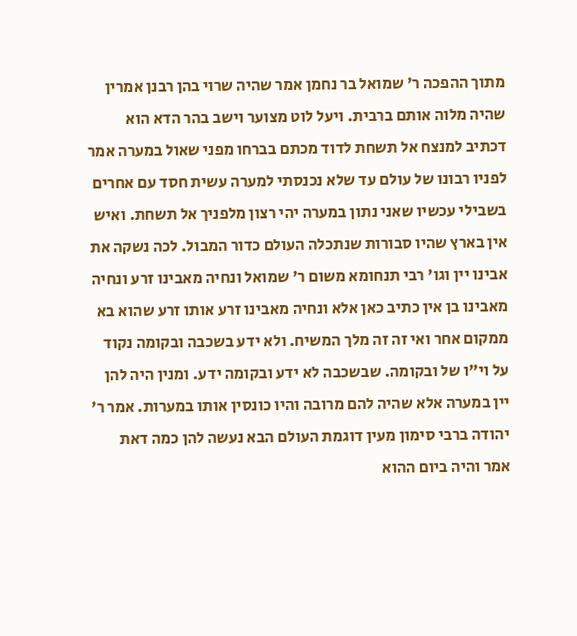מתוך ההפכה ר' שמואל בר נחמן אמר שהיה שרוי בהן רבנן אמרין שהיה מלוה אותם ברבית. ויעל לוט מצוער וישב בהר הדא הוא דכתיב למנצח אל תשחת לדוד מכתם בברחו מפני שאול במערה אמר לפניו רבונו של עולם עד שלא נכנסתי למערה עשית חסד עם אחרים בשבילי עכשיו שאני נתון במערה יהי רצון מלפניך אל תשחת. ואיש אין בארץ שהיו סבורות שנתכלה העולם כדור המבול. לכה נשקה את אבינו יין וגו' רבי תנחומא משום ר' שמואל ונחיה מאבינו זרע ונחיה מאבינו בן אין כתיב כאן אלא ונחיה מאבינו זרע אותו זרע שהוא בא ממקום אחר ואי זה זה מלך המשיח. ולא ידע בשכבה ובקומה נקוד על וי"ו של ובקומה. שבשכבה לא ידע ובקומה ידע. ומנין היה להן יין במערה אלא שהיה להם מרובה והיו כונסין אותו במערות. אמר ר' יהודה ברבי סימון מעין דוגמת העולם הבא נעשה להן כמה דאת אמר והיה ביום ההוא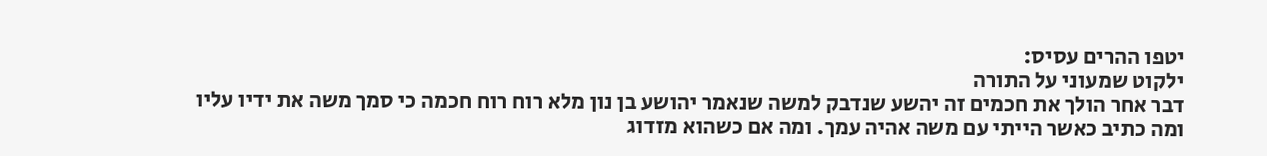יטפו ההרים עסיס:
ילקוט שמעוני על התורה
דבר אחר הולך את חכמים זה יהשע שנדבק למשה שנאמר יהושע בן נון מלא רוח רוח חכמה כי סמך משה את ידיו עליו ומה כתיב כאשר הייתי עם משה אהיה עמך. ומה אם כשהוא מזדוג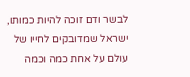לבשר ודם זוכה להיות כמותו, ישראל שמדובקים לחייו של עולם על אחת כמה וכמה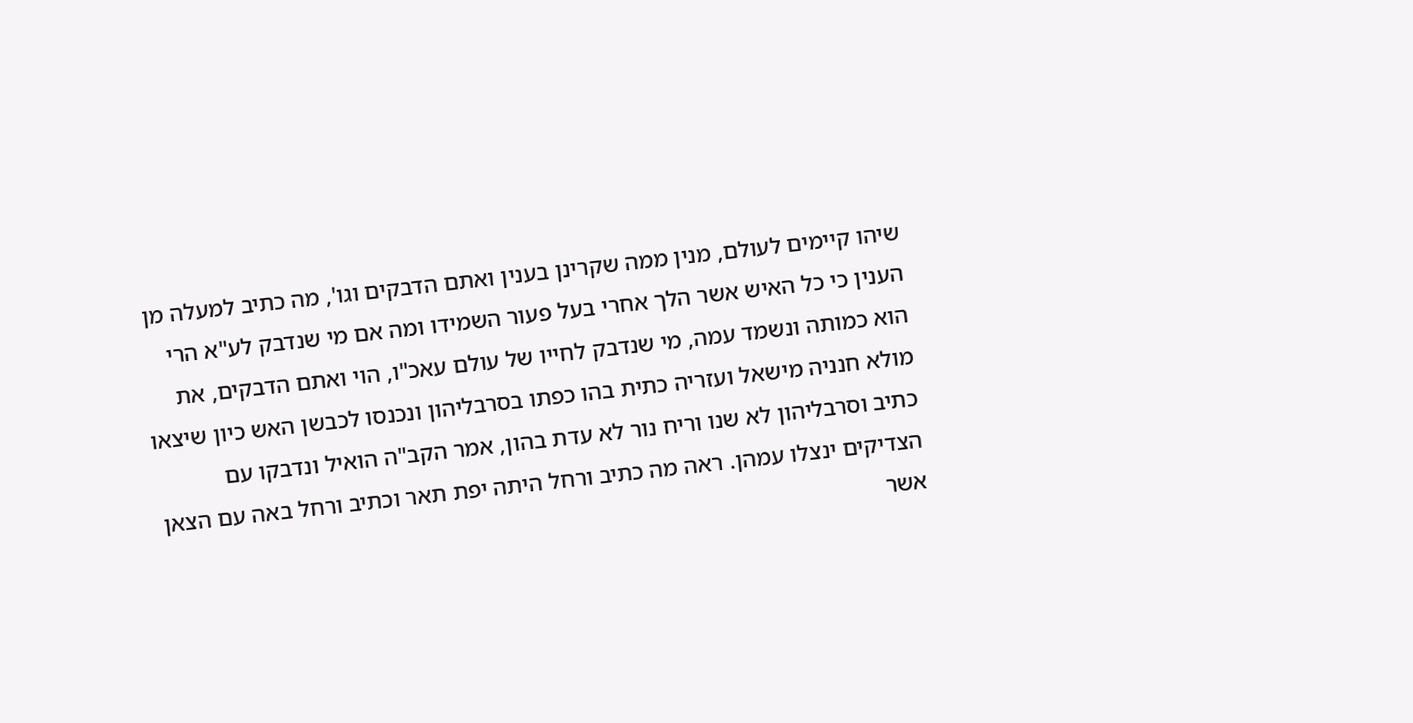שיהו קיימים לעולם, מנין ממה שקרינן בענין ואתם הדבקים וגו', מה כתיב למעלה מן הענין כי כל האיש אשר הלך אחרי בעל פעור השמידו ומה אם מי שנדבק לע"א הרי הוא כמותה ונשמד עמה, מי שנדבק לחייו של עולם עאכ"ו, הוי ואתם הדבקים, את מולא חנניה מישאל ועזריה כתית בהו כפתו בסרבליהון ונכנסו לכבשן האש כיון שיצאו כתיב וסרבליהון לא שנו וריח נור לא עדת בהון, אמר הקב"ה הואיל ונדבקו עם הצדיקים ינצלו עמהן. ראה מה כתיב ורחל היתה יפת תאר וכתיב ורחל באה עם הצאן אשר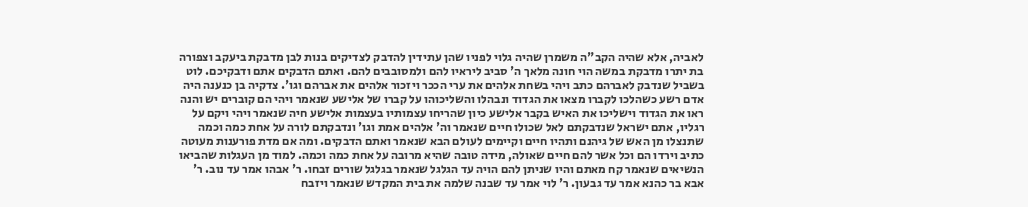לאביה, אלא שהיה הקב"ה משמרן שהיה גלוי לפניו שהן עתידין להדבק לצדיקים בנות לבן מדבקת ביעקב וצפורה בת יתרו מדבקת במשה הוי חונה מלאך ה' סביב ליראיו להם ולמסובבים להם. ואתם הדבקים אתם ודבקיכם. לוט בשביל שנדבק לאברהם כתב ויהי בשחת אלהים את ערי הככר ויזכור אלהים את אברהם וגו'. צדקיה בן כנענה היה אדם רשע כשהלכו לקברו מצאו את הגדוד ונבהלו והשליכוהו על קברו של אלישע שנאמר ויהי הם קוברים יש והנה ראו את הגדוד וישליכו את האיש בקבר אלישע כיון שהריחו עצמותיו בעצמות אלישע חיה שנאמר ויהי ויקם על רגליו, אתם ישראל שנדבקתם לאל שכולו חיים שנאמר וה' אלהים אמת וגו' ונדבקתם לורה על אחת כמה וכמה שתנצלו מן האש של גיהנם ותהיו חיים וקיימים לעולם הבא שנאמר ואתם הדבקים. ומה אם מדת פורענות מעוטה כתיב וירדו הם וכל אשר להם חיים שאולה, מידה טובה שהיא מרובה על אחת כמה וכמה. למוד מן העגלות שהביאו הנשיאים שנאמר קח מאתם והיו שניתן להם הויה עד הגלגל שנאמר בגלגל שורים זבחו. ר' אבהו אמר עד נוב. ר' אבא בר כהנא אמר עד גבעון. ר' לוי אמר עד שבנה שלמה את בית המקדש שנאמר ויזבח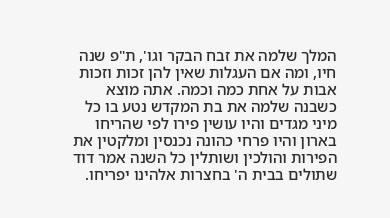המלך שלמה את זבח הבקר וגו', ת"פ שנה חיו, ומה אם העגלות שאין להן זכות וזכות אבות על אחת כמה וכמה. אתה מוצא כשבנה שלמה את בת המקדש נטע בו כל מיני מגדים והיו עושין פירו לפי שהריחו בארון והיו פרחי כהונה נכנסין ומלקטין את הפירות והולכין ושותלין כל השנה אמר דוד שתולים בבית ה' בחצרות אלהינו יפריחו.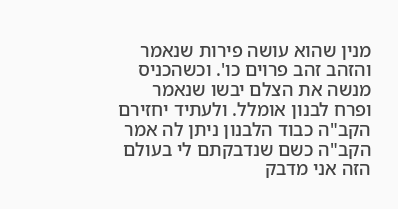מנין שהוא עושה פירות שנאמר והזהב זהב פרוים כו'. וכשהכניס מנשה את הצלם יבשו שנאמר ופרח לבנון אומלל. ולעתיד יחזירם הקב"ה כבוד הלבנון ניתן לה אמר הקב"ה כשם שנדבקתם לי בעולם הזה אני מדבק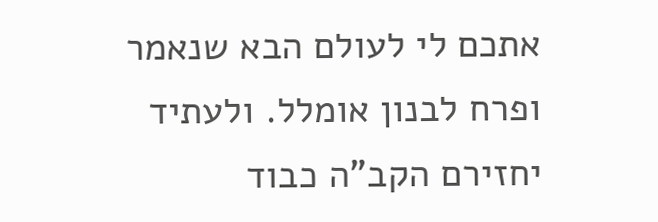אתכם לי לעולם הבא שנאמר ופרח לבנון אומלל. ולעתיד יחזירם הקב"ה כבוד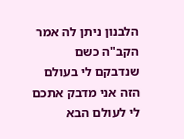הלבנון ניתן לה אמר הקב"ה כשם שנדבקם לי בעולם הזה אני מדבק אתכם לי לעולם הבא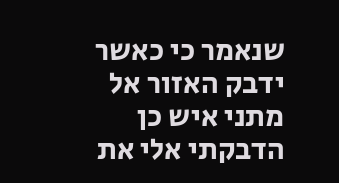שנאמר כי כאשר ידבק האזור אל מתני איש כן הדבקתי אלי את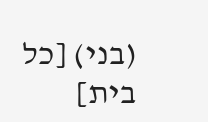(בני) [כל בית]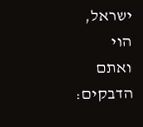ישראל, הוי ואתם הדבקים: